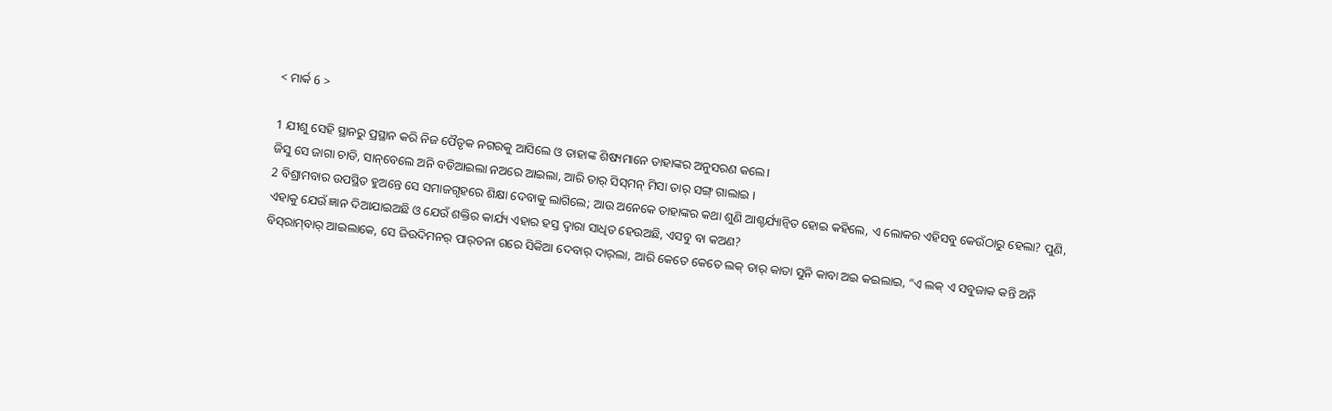< ମାର୍କ 6 >

1 ଯୀଶୁ ସେହି ସ୍ଥାନରୁ ପ୍ରସ୍ଥାନ କରି ନିଜ ପୈତୃକ ନଗରକୁ ଆସିଲେ ଓ ତାହାଙ୍କ ଶିଷ୍ୟମାନେ ତାହାଙ୍କର ଅନୁସରଣ କଲେ।
ଜିସୁ ସେ ଜାଗା ଚାଡି, ସାନ୍‌ବେଲେ ଅନି ବଡିଆଇଲା ନଅରେ ଆଇଲା, ଆରି ତାର୍‌ ସିସ୍‌ମନ୍‌ ମିସା ତାର୍‌ ସଙ୍ଗ୍‌ ଗାଲାଇ ।
2 ବିଶ୍ରାମବାର ଉପସ୍ଥିତ ହୁଅନ୍ତେ ସେ ସମାଜଗୃହରେ ଶିକ୍ଷା ଦେବାକୁ ଲାଗିଲେ; ଆଉ ଅନେକେ ତାହାଙ୍କର କଥା ଶୁଣି ଆଶ୍ଚର୍ଯ୍ୟାନ୍ୱିତ ହୋଇ କହିଲେ, ଏ ଲୋକର ଏହିସବୁ କେଉଁଠାରୁ ହେଲା? ପୁଣି, ଏହାକୁ ଯେଉଁ ଜ୍ଞାନ ଦିଆଯାଇଅଛି ଓ ଯେଉଁ ଶକ୍ତିର କାର୍ଯ୍ୟ ଏହାର ହସ୍ତ ଦ୍ୱାରା ସାଧିତ ହେଉଅଛି, ଏସବୁ ବା କଅଣ?
ବିସ୍‌ରାମ୍‌ବାର୍‌ ଆଇଲାକେ, ସେ ଜିଉଦିମନର୍‌ ପାର୍‌ତନା ଗରେ ସିକିଆ ଦେବାର୍‌ ଦାର୍‌ଲା, ଆରି କେତେ କେତେ ଲକ୍‌ ତାର୍‌ କାତା ସୁନି କାବା ଅଇ କଇଲାଇ, “ଏ ଲକ୍‌ ଏ ସବୁଜାକ କନ୍ତି ଅନି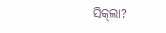ସିକ୍‌ଲା?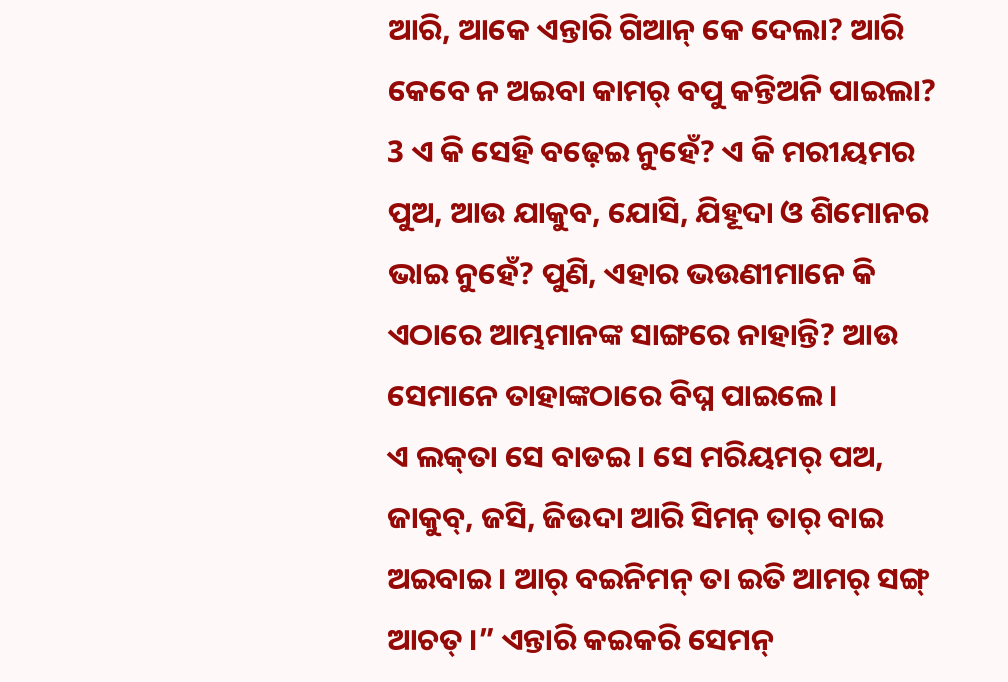ଆରି, ଆକେ ଏନ୍ତାରି ଗିଆନ୍‌ କେ ଦେଲା? ଆରି କେବେ ନ ଅଇବା କାମର୍‌ ବପୁ କନ୍ତିଅନି ପାଇଲା?
3 ଏ କି ସେହି ବଢ଼େଇ ନୁହେଁ? ଏ କି ମରୀୟମର ପୁଅ, ଆଉ ଯାକୁବ, ଯୋସି, ଯିହୂଦା ଓ ଶିମୋନର ଭାଇ ନୁହେଁ? ପୁଣି, ଏହାର ଭଉଣୀମାନେ କି ଏଠାରେ ଆମ୍ଭମାନଙ୍କ ସାଙ୍ଗରେ ନାହାନ୍ତି? ଆଉ ସେମାନେ ତାହାଙ୍କଠାରେ ବିଘ୍ନ ପାଇଲେ।
ଏ ଲକ୍‌ତା ସେ ବାଡଇ । ସେ ମରିୟମର୍‌ ପଅ, ଜାକୁବ୍‌, ଜସି, ଜିଉଦା ଆରି ସିମନ୍‌ ତାର୍‌ ବାଇ ଅଇବାଇ । ଆର୍‌ ବଇନିମନ୍‌ ତା ଇତି ଆମର୍‌ ସଙ୍ଗ୍‌ ଆଚତ୍‌ ।” ଏନ୍ତାରି କ‍ଇକରି ସେମନ୍‌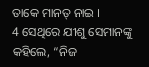ତାକେ ମାନତ୍‌ ନାଇ ।
4 ସେଥିରେ ଯୀଶୁ ସେମାନଙ୍କୁ କହିଲେ, “ନିଜ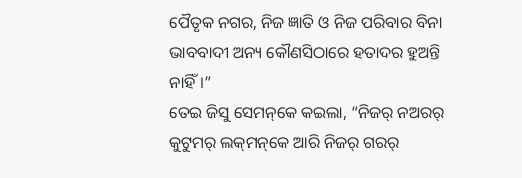ପୈତୃକ ନଗର, ନିଜ ଜ୍ଞାତି ଓ ନିଜ ପରିବାର ବିନା ଭାବବାଦୀ ଅନ୍ୟ କୌଣସିଠାରେ ହତାଦର ହୁଅନ୍ତି ନାହିଁ।”
ତେଇ ଜିସୁ ସେମନ୍‌କେ କଇଲା, “ନିଜର୍‌ ନଅରର୍‌ କୁଟୁମର୍‌ ଲକ୍‌ମନ୍‌କେ ଆରି ନିଜର୍‌ ଗରର୍‌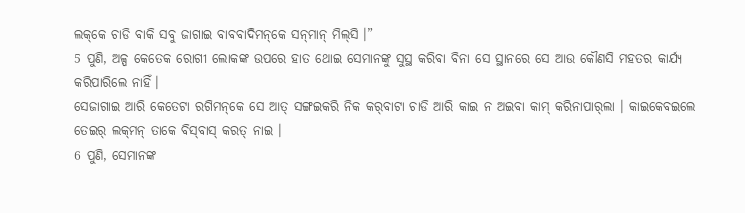ଲକ୍‌କେ ଚାଡି ବାକି ସବୁ ଜାଗାଇ ବାବବାଦିମନ୍‌କେ ସନ୍‌ମାନ୍‌ ମିଲ୍‌ସି ।”
5 ପୁଣି, ଅଳ୍ପ କେତେକ ରୋଗୀ ଲୋକଙ୍କ ଉପରେ ହାତ ଥୋଇ ସେମାନଙ୍କୁ ସୁସ୍ଥ କରିବା ବିନା ସେ ସ୍ଥାନରେ ସେ ଆଉ କୌଣସି ମହତର କାର୍ଯ୍ୟ କରିପାରିଲେ ନାହିଁ।
ସେଜାଗାଇ ଆରି କେତେଟା ରଗିମନ୍‌କେ ସେ ଆତ୍‌ ସଙ୍ଗ‍ଇକରି ନିକ କର୍‌ବାଟା ଚାଡି ଆରି କାଇ ନ ଅଇବା କାମ୍‌ କରିନାପାର୍‌ଲା । କାଇକେବଇଲେ ତେଇର୍‌ ଲକ୍‌ମନ୍‌ ତାକେ ବିସ୍‌ବାସ୍‌ କରତ୍‌ ନାଇ ।
6 ପୁଣି, ସେମାନଙ୍କ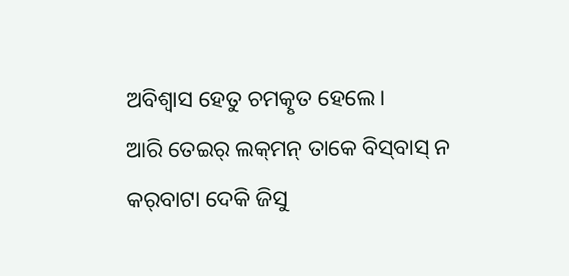ଅବିଶ୍ୱାସ ହେତୁ ଚମତ୍କୃତ ହେଲେ।
ଆରି ତେଇର୍‌ ଲକ୍‌ମନ୍‌ ତାକେ ବିସ୍‌ବାସ୍‌ ନ କର୍‌ବାଟା ଦେକି ଜିସୁ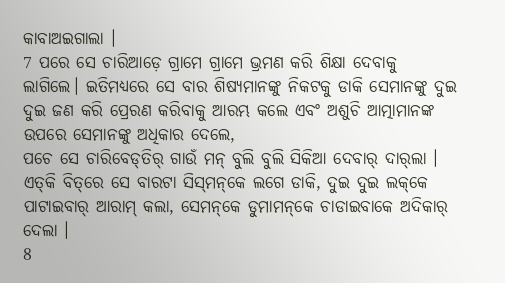କାବାଅଇଗାଲା ।
7 ପରେ ସେ ଚାରିଆଡ଼େ ଗ୍ରାମେ ଗ୍ରାମେ ଭ୍ରମଣ କରି ଶିକ୍ଷା ଦେବାକୁ ଲାଗିଲେ। ଇତିମଧ୍ୟରେ ସେ ବାର ଶିଷ୍ୟମାନଙ୍କୁ ନିକଟକୁ ଡାକି ସେମାନଙ୍କୁ ଦୁଇ ଦୁଇ ଜଣ କରି ପ୍ରେରଣ କରିବାକୁ ଆରମ୍ଭ କଲେ ଏବଂ ଅଶୁଚି ଆତ୍ମାମାନଙ୍କ ଉପରେ ସେମାନଙ୍କୁ ଅଧିକାର ଦେଲେ,
ପଚେ ସେ ଚାରିବେଡ୍‌ତିର୍‌ ଗାଉଁ ମନ୍‌ ବୁଲି ବୁଲି ସିକିଆ ଦେବାର୍‌ ଦାର୍‌ଲା । ଏତ୍‌କି ବିତ୍‌ରେ ସେ ବାରଟା ସିସ୍‌ମନ୍‌କେ ଲଗେ ଡାକି, ଦୁଇ ଦୁଇ ଲକ୍‌କେ ପାଟାଇବାର୍‌ ଆରାମ୍‌ କଲା, ସେମନ୍‌କେ ଡୁମାମନ୍‌କେ ଚାଡାଇବାକେ ଅଦିକାର୍‌ ଦେଲା ।
8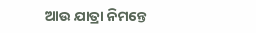ଆଉ ଯାତ୍ରା ନିମନ୍ତେ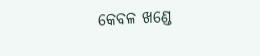କେବଳ ଖଣ୍ଡେ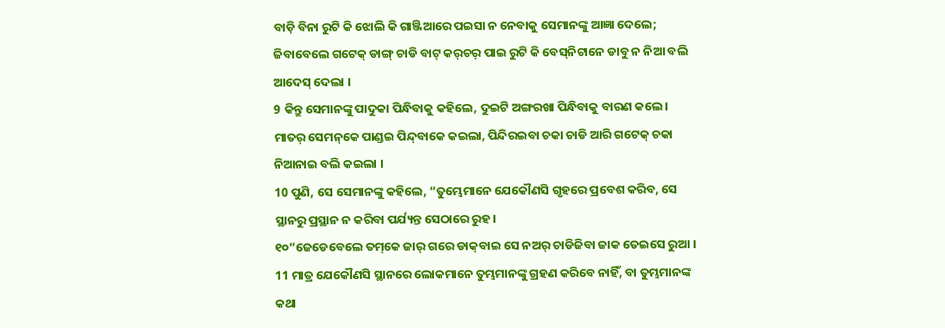ବାଡ଼ି ବିନା ରୁଟି କି ଝୋଲି କି ଗାଞ୍ଜିଆରେ ପଇସା ନ ନେବାକୁ ସେମାନଙ୍କୁ ଆଜ୍ଞା ଦେଲେ;
ଜିବାବେଲେ ଗଟେକ୍‌ ଡାଙ୍ଗ୍‌ ଚାଡି ବାଟ୍‌ କର୍‌ଚର୍‌ ପାଇ ରୁଟି କି ବେସ୍‌ନିଟାନେ ଡାବୁ ନ ନିଆ ବଲି ଆଦେସ୍‌ ଦେଲା ।
9 କିନ୍ତୁ ସେମାନଙ୍କୁ ପାଦୁକା ପିନ୍ଧିବାକୁ କହିଲେ, ଦୁଇଟି ଅଙ୍ଗରଖା ପିନ୍ଧିବାକୁ ବାରଣ କଲେ।
ମାତର୍‌ ସେମନ୍‌କେ ପାଣ୍ଡଇ ପିନ୍ଦ୍‌ବାକେ କଇଲା, ପିନ୍ଦିରଇବା ଚକା ଚାଡି ଆରି ଗଟେକ୍‌ ଚକା ନିଆନାଇ ବଲି କଇଲା ।
10 ପୁଣି, ସେ ସେମାନଙ୍କୁ କହିଲେ, “ତୁମ୍ଭେମାନେ ଯେକୌଣସି ଗୃହରେ ପ୍ରବେଶ କରିବ, ସେ ସ୍ଥାନରୁ ପ୍ରସ୍ଥାନ ନ କରିବା ପର୍ଯ୍ୟନ୍ତ ସେଠାରେ ରୁହ।
୧୦“ଜେଡେବେଲେ ତମ୍‌କେ ଜାର୍‌ ଗରେ ଡାକ୍‌ବାଇ ସେ ନଅର୍‌ ଚାଡିଜିବା ଜାକ ତେଇସେ ରୁଆ ।
11 ମାତ୍ର ଯେକୌଣସି ସ୍ଥାନରେ ଲୋକମାନେ ତୁମ୍ଭମାନଙ୍କୁ ଗ୍ରହଣ କରିବେ ନାହିଁ, ବା ତୁମ୍ଭମାନଙ୍କ କଥା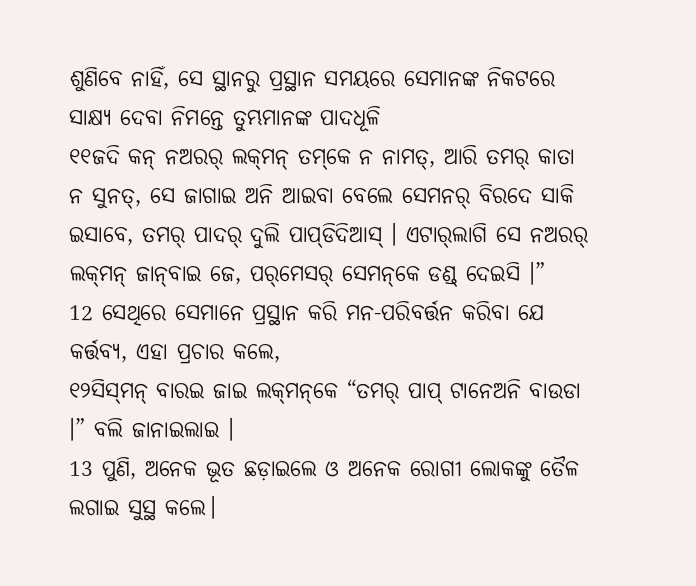ଶୁଣିବେ ନାହିଁ, ସେ ସ୍ଥାନରୁ ପ୍ରସ୍ଥାନ ସମୟରେ ସେମାନଙ୍କ ନିକଟରେ ସାକ୍ଷ୍ୟ ଦେବା ନିମନ୍ତେ ତୁମ୍ଭମାନଙ୍କ ପାଦଧୂଳି
୧୧ଜଦି କନ୍‌ ନଅରର୍‌ ଲକ୍‌ମନ୍‌ ତମ୍‌କେ ନ ନାମତ୍‌, ଆରି ତମର୍‌ କାତା ନ ସୁନତ୍‌, ସେ ଜାଗାଇ ଅନି ଆଇବା ବେଲେ ସେମନର୍‌ ବିରଦେ ସାକି ଇସାବେ, ତମର୍‌ ପାଦର୍‌ ଦୁଲି ପାପ୍‌ଡିଦିଆସ୍‌ । ଏଟାର୍‌ଲାଗି ସେ ନଅରର୍‌ ଲକ୍‌ମନ୍‌ ଜାନ୍‌ବାଇ ଜେ, ପର୍‌ମେସର୍‌ ସେମନ୍‌କେ ଡଣ୍ଡ୍‌ ଦେଇସି ।”
12 ସେଥିରେ ସେମାନେ ପ୍ରସ୍ଥାନ କରି ମନ-ପରିବର୍ତ୍ତନ କରିବା ଯେ କର୍ତ୍ତବ୍ୟ, ଏହା ପ୍ରଚାର କଲେ,
୧୨ସିସ୍‌ମନ୍‌ ବାରଇ ଜାଇ ଲକ୍‌ମନ୍‌କେ “ତମର୍‌ ପାପ୍‌ ଟାନେଅନି ବାଉଡା ।” ବଲି ଜାନାଇଲାଇ ।
13 ପୁଣି, ଅନେକ ଭୂତ ଛଡ଼ାଇଲେ ଓ ଅନେକ ରୋଗୀ ଲୋକଙ୍କୁ ତୈଳ ଲଗାଇ ସୁସ୍ଥ କଲେ।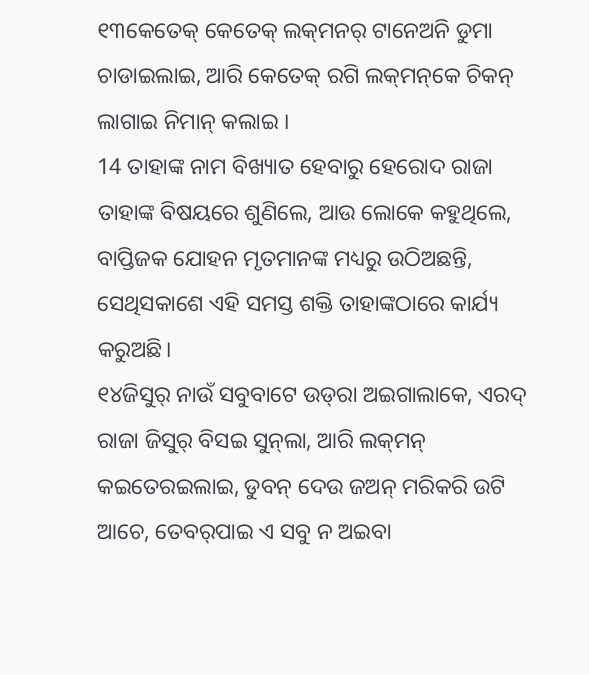୧୩କେତେକ୍‌ କେତେକ୍‌ ଲକ୍‌ମନର୍‌ ଟାନେଅନି ଡୁମା ଚାଡାଇଲାଇ, ଆରି କେତେକ୍‌ ରଗି ଲକ୍‌ମନ୍‌କେ ଚିକନ୍‌ ଲାଗାଇ ନିମାନ୍‌ କଲାଇ ।
14 ତାହାଙ୍କ ନାମ ବିଖ୍ୟାତ ହେବାରୁ ହେରୋଦ ରାଜା ତାହାଙ୍କ ବିଷୟରେ ଶୁଣିଲେ, ଆଉ ଲୋକେ କହୁଥିଲେ, ବାପ୍ତିଜକ ଯୋହନ ମୃତମାନଙ୍କ ମଧ୍ୟରୁ ଉଠିଅଛନ୍ତି, ସେଥିସକାଶେ ଏହି ସମସ୍ତ ଶକ୍ତି ତାହାଙ୍କଠାରେ କାର୍ଯ୍ୟ କରୁଅଛି।
୧୪ଜିସୁର୍‌ ନାଉଁ ସବୁବାଟେ ଉଡ୍‌ରା ଅଇଗାଲାକେ, ଏରଦ୍‌ ରାଜା ଜିସୁର୍‌ ବିସଇ ସୁନ୍‌ଲା, ଆରି ଲକ୍‌ମନ୍‌ କଇତେରଇଲାଇ, ଡୁବନ୍‌ ଦେଉ ଜଅନ୍‌ ମରିକରି ଉଟି ଆଚେ, ତେବର୍‌ପାଇ ଏ ସବୁ ନ ଅଇବା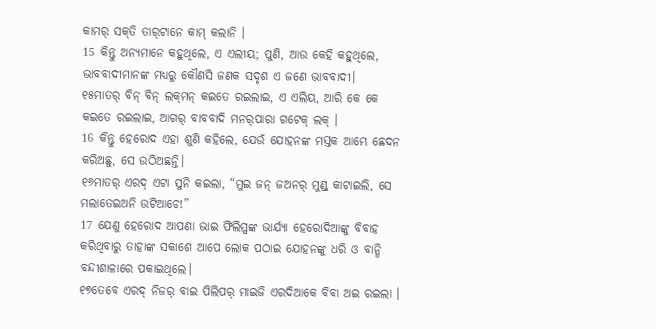କାମର୍‌ ସକ୍‌ତି ତାର୍‌ଟାନେ କାମ୍‌ କଲାନି ।
15 କିନ୍ତୁ ଅନ୍ୟମାନେ କହୁଥିଲେ, ଏ ଏଲୀୟ; ପୁଣି, ଆଉ କେହି କହୁଥିଲେ, ଭାବବାଦୀମାନଙ୍କ ମଧ୍ୟରୁ କୌଣସି ଜଣକ ସଦୃଶ ଏ ଜଣେ ଭାବବାଦୀ।
୧୫ମାତର୍‌ ବିନ୍‌ ବିନ୍‌ ଲକ୍‌ମନ୍‌ କଇତେ ରଇଲାଇ, ଏ ଏଲିୟ, ଆରି କେ କେ କଇତେ ରଇଲାଇ, ଆଗର୍‌ ବାବବାଦି ମନର୍‌ପାରା ଗଟେକ୍‌ ଲକ୍‌ ।
16 କିନ୍ତୁ ହେରୋଦ ଏହା ଶୁଣି କହିଲେ, ଯେଉଁ ଯୋହନଙ୍କ ମସ୍ତକ ଆମ୍ଭେ ଛେଦନ କରିଅଛୁ, ସେ ଉଠିଅଛନ୍ତି।
୧୬ମାତର୍‌ ଏରଦ୍‌ ଏଟା ସୁନି କଇଲା, “ମୁଇ ଜନ୍‌ ଜଅନର୍‌ ମୁଣ୍ଡ୍‌ କାଟାଇଲି, ସେ ମଲାତେଇଅନି ଉଟିଆଚେ!”
17 ଯେଣୁ ହେରୋଦ ଆପଣା ଭାଇ ଫିଲିପ୍ପଙ୍କ ଭାର୍ଯ୍ୟା ହେରୋଦିଆଙ୍କୁ ବିବାହ କରିଥିବାରୁ ତାହାଙ୍କ ସକାଶେ ଆପେ ଲୋକ ପଠାଇ ଯୋହନଙ୍କୁ ଧରି ଓ ବାନ୍ଧି ବନ୍ଦୀଶାଳାରେ ପକାଇଥିଲେ।
୧୭ତେବେ ଏରଦ୍‌ ନିଜର୍‌ ବାଇ ପିଲିପର୍‌ ମାଇଜି ଏରଦିଆକେ ବିବା ଅଇ ରଇଲା ।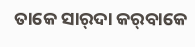ତାକେ ସାର୍‌ଦା କର୍‌ବାକେ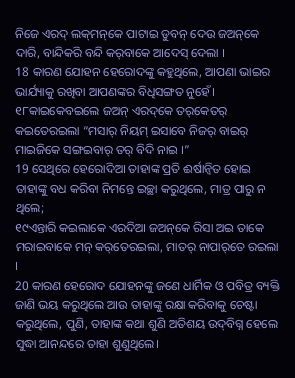ନିଜେ ଏରଦ୍‌ ଲକ୍‌ମନ୍‌କେ ପାଟାଇ ଡୁବନ୍‌ ଦେଉ ଜଅନ୍‌କେ ଦାରି, ବାନ୍ଦିକରି ବନ୍ଦି କର୍‌ବାକେ ଆଦେସ୍‌ ଦେଲା ।
18 କାରଣ ଯୋହନ ହେରୋଦଙ୍କୁ କହୁଥିଲେ, ଆପଣା ଭାଇର ଭାର୍ଯ୍ୟାକୁ ରଖିବା ଆପଣଙ୍କର ବିଧିସଙ୍ଗତ ନୁହେଁ।
୧୮କାଇକେବଇଲେ ଜଅନ୍‌ ଏରଦ୍‌କେ ତର୍‌କେତର୍‌ କଇତେରଇଲା “ମସାର୍‌ ନିୟମ୍‌ ଇସାବେ ନିଜର୍‌ ବାଇର୍‌ ମାଇଜିକେ ସଙ୍ଗଇବାର୍‌ ତର୍‌ ବିଦି ନାଇ ।”
19 ସେଥିରେ ହେରୋଦିଆ ତାହାଙ୍କ ପ୍ରତି ଈର୍ଷାନ୍ୱିତ ହୋଇ ତାହାଙ୍କୁ ବଧ କରିବା ନିମନ୍ତେ ଇଚ୍ଛା କରୁଥିଲେ, ମାତ୍ର ପାରୁ ନ ଥିଲେ;
୧୯ଏନ୍ତାରି କଇଲାକେ ଏରଦିଆ ଜଅନ୍‌କେ ରିସା ଅଇ ତାକେ ମରାଇବାକେ ମନ୍‌ କର୍‌ତେରଇଲା, ମାତର୍‌ ନାପାର୍‌ତେ ରଇଲା ।
20 କାରଣ ହେରୋଦ ଯୋହନଙ୍କୁ ଜଣେ ଧାର୍ମିକ ଓ ପବିତ୍ର ବ୍ୟକ୍ତି ଜାଣି ଭୟ କରୁଥିଲେ ଆଉ ତାହାଙ୍କୁ ରକ୍ଷା କରିବାକୁ ଚେଷ୍ଟା କରୁଥିଲେ, ପୁଣି, ତାହାଙ୍କ କଥା ଶୁଣି ଅତିଶୟ ଉଦ୍‌ବିଗ୍ନ ହେଲେ ସୁଦ୍ଧା ଆନନ୍ଦରେ ତାହା ଶୁଣୁଥିଲେ।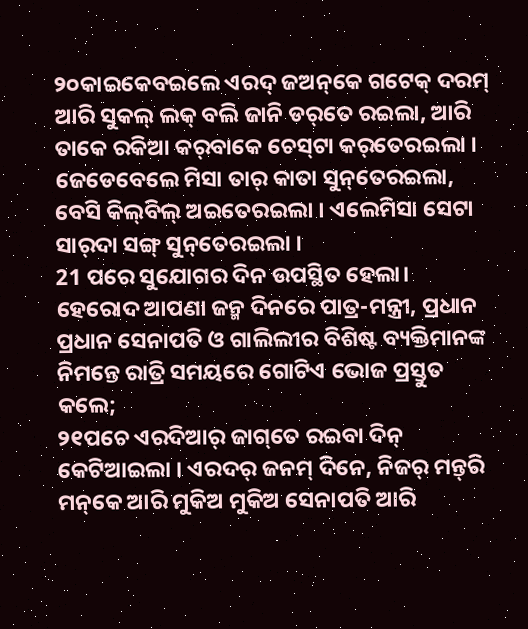୨୦କାଇକେବଇଲେ ଏରଦ୍‌ ଜଅନ୍‌କେ ଗଟେକ୍‌ ଦରମ୍‌ ଆରି ସୁକଲ୍‌ ଲକ୍‌ ବଲି ଜାନି ଡର୍‌ତେ ରଇଲା, ଆରି ତାକେ ରକିଆ କର୍‌ବାକେ ଚେସ୍‌ଟା କର୍‌ତେରଇଲା । ଜେଡେବେଲେ ମିସା ତାର୍‌ କାତା ସୁନ୍‌ତେରଇଲା, ବେସି କିଲ୍‌ବିଲ୍‌ ଅଇତେରଇଲା । ଏଲେମିସା ସେଟା ସାର୍‌ଦା ସଙ୍ଗ୍‌ ସୁନ୍‌ତେରଇଲା ।
21 ପରେ ସୁଯୋଗର ଦିନ ଉପସ୍ଥିତ ହେଲା। ହେରୋଦ ଆପଣା ଜନ୍ମ ଦିନରେ ପାତ୍ର-ମନ୍ତ୍ରୀ, ପ୍ରଧାନ ପ୍ରଧାନ ସେନାପତି ଓ ଗାଲିଲୀର ବିଶିଷ୍ଟ ବ୍ୟକ୍ତିମାନଙ୍କ ନିମନ୍ତେ ରାତ୍ରି ସମୟରେ ଗୋଟିଏ ଭୋଜ ପ୍ରସ୍ତୁତ କଲେ;
୨୧ପଚେ ଏରଦିଆର୍‌ ଜାଗ୍‌ତେ ର‍ଇବା ଦିନ୍‌ କେଟିଆଇଲା । ଏରଦର୍‌ ଜନମ୍‌ ଦିନେ, ନିଜର୍‌ ମନ୍ତ୍‍ରି ମନ୍‌କେ ଆରି ମୁକିଅ ମୁକିଅ ସେନାପତି ଆରି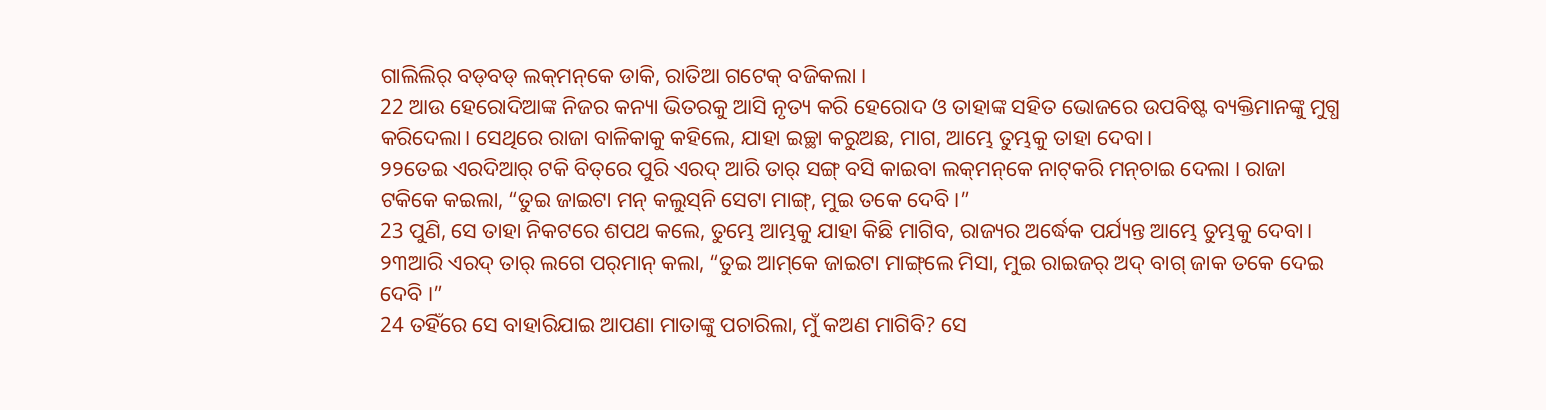ଗାଲିଲିର୍‌ ବଡ୍‌ବଡ୍‌ ଲକ୍‌ମନ୍‌କେ ଡାକି, ରାତିଆ ଗଟେକ୍‌ ବଜିକଲା ।
22 ଆଉ ହେରୋଦିଆଙ୍କ ନିଜର କନ୍ୟା ଭିତରକୁ ଆସି ନୃତ୍ୟ କରି ହେରୋଦ ଓ ତାହାଙ୍କ ସହିତ ଭୋଜରେ ଉପବିଷ୍ଟ ବ୍ୟକ୍ତିମାନଙ୍କୁ ମୁଗ୍ଧ କରିଦେଲା। ସେଥିରେ ରାଜା ବାଳିକାକୁ କହିଲେ, ଯାହା ଇଚ୍ଛା କରୁଅଛ, ମାଗ, ଆମ୍ଭେ ତୁମ୍ଭକୁ ତାହା ଦେବା।
୨୨ତେଇ ଏରଦିଆର୍‌ ଟକି ବିତ୍‌ରେ ପୁରି ଏରଦ୍‌ ଆରି ତାର୍‌ ସଙ୍ଗ୍‌ ବସି କାଇବା ଲକ୍‌ମନ୍‌କେ ନାଟ୍‌କରି ମନ୍‌ଚାଇ ଦେଲା । ରାଜା ଟକିକେ କଇଲା, “ତୁଇ ଜାଇଟା ମନ୍‌ କଲୁସ୍‌ନି ସେଟା ମାଙ୍ଗ୍‌, ମୁଇ ତକେ ଦେବି ।”
23 ପୁଣି, ସେ ତାହା ନିକଟରେ ଶପଥ କଲେ, ତୁମ୍ଭେ ଆମ୍ଭକୁ ଯାହା କିଛି ମାଗିବ, ରାଜ୍ୟର ଅର୍ଦ୍ଧେକ ପର୍ଯ୍ୟନ୍ତ ଆମ୍ଭେ ତୁମ୍ଭକୁ ଦେବା।
୨୩ଆରି ଏରଦ୍‌ ତାର୍‌ ଲଗେ ପର୍‌ମାନ୍‌ କଲା, “ତୁଇ ଆମ୍‌କେ ଜାଇଟା ମାଙ୍ଗ୍‌ଲେ ମିସା, ମୁଇ ରାଇଜର୍‌ ଅଦ୍‌ ବାଗ୍‌ ଜାକ ତକେ ଦେଇ ଦେବି ।”
24 ତହିଁରେ ସେ ବାହାରିଯାଇ ଆପଣା ମାତାଙ୍କୁ ପଚାରିଲା, ମୁଁ କଅଣ ମାଗିବି? ସେ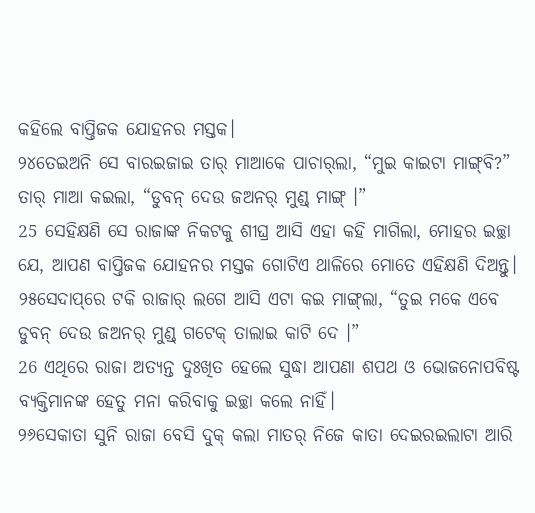କହିଲେ ବାପ୍ତିଜକ ଯୋହନର ମସ୍ତକ।
୨୪ତେଇଅନି ସେ ବାରଇଜାଇ ତାର୍‌ ମାଆକେ ପାଚାର୍‌ଲା, “ମୁଇ କାଇଟା ମାଙ୍ଗ୍‌ବି?” ତାର୍‌ ମାଆ କଇଲା, “ଡୁବନ୍‌ ଦେଉ ଜଅନର୍‌ ମୁଣ୍ଡ୍‌ ମାଙ୍ଗ୍‌ ।”
25 ସେହିକ୍ଷଣି ସେ ରାଜାଙ୍କ ନିକଟକୁ ଶୀଘ୍ର ଆସି ଏହା କହି ମାଗିଲା, ମୋହର ଇଚ୍ଛା ଯେ, ଆପଣ ବାପ୍ତିଜକ ଯୋହନର ମସ୍ତକ ଗୋଟିଏ ଥାଳିରେ ମୋତେ ଏହିକ୍ଷଣି ଦିଅନ୍ତୁ।
୨୫ସେଦାପ୍‌ରେ ଟକି ରାଜାର୍‌ ଲଗେ ଆସି ଏଟା କଇ ମାଙ୍ଗ୍‌ଲା, “ତୁଇ ମକେ ଏବେ ଡୁବନ୍‌ ଦେଉ ଜଅନର୍‌ ମୁଣ୍ଡ୍‌ ଗଟେକ୍‌ ତାଲାଇ କାଟି ଦେ ।”
26 ଏଥିରେ ରାଜା ଅତ୍ୟନ୍ତ ଦୁଃଖିତ ହେଲେ ସୁଦ୍ଧା ଆପଣା ଶପଥ ଓ ଭୋଜନୋପବିଷ୍ଟ ବ୍ୟକ୍ତିମାନଙ୍କ ହେତୁ ମନା କରିବାକୁ ଇଚ୍ଛା କଲେ ନାହିଁ।
୨୬ସେକାତା ସୁନି ରାଜା ବେସି ଦୁକ୍‌ କଲା ମାତର୍‌ ନିଜେ କାତା ଦେଇର‍ଇଲାଟା ଆରି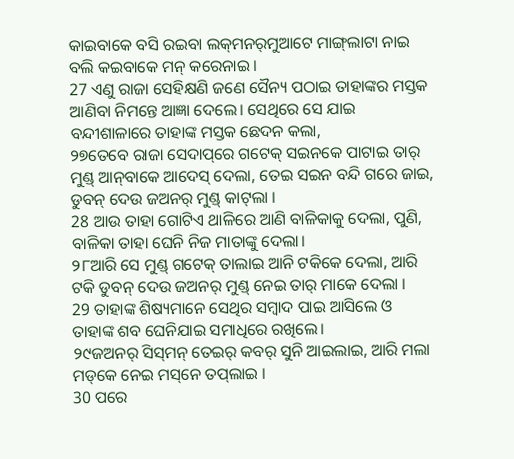କାଇବାକେ ବସି ରଇବା ଲକ୍‌ମନର୍‌ମୁଆଟେ ମାଙ୍ଗ୍‌ଲାଟା ନାଇ ବଲି କ‍ଇବାକେ ମନ୍‌ କରେନାଇ ।
27 ଏଣୁ ରାଜା ସେହିକ୍ଷଣି ଜଣେ ସୈନ୍ୟ ପଠାଇ ତାହାଙ୍କର ମସ୍ତକ ଆଣିବା ନିମନ୍ତେ ଆଜ୍ଞା ଦେଲେ। ସେଥିରେ ସେ ଯାଇ ବନ୍ଦୀଶାଳାରେ ତାହାଙ୍କ ମସ୍ତକ ଛେଦନ କଲା,
୨୭ତେବେ ରାଜା ସେଦାପ୍‌ରେ ଗଟେକ୍‌ ସଇନକେ ପାଟାଇ ତାର୍‌ ମୁଣ୍ଡ୍‌ ଆନ୍‌ବାକେ ଆଦେସ୍‌ ଦେଲା, ତେଇ ସଇନ ବନ୍ଦି ଗରେ ଜାଇ, ଡୁବନ୍‌ ଦେଉ ଜଅନର୍‌ ମୁଣ୍ଡ୍‌ କାଟ୍‌ଲା ।
28 ଆଉ ତାହା ଗୋଟିଏ ଥାଳିରେ ଆଣି ବାଳିକାକୁ ଦେଲା, ପୁଣି, ବାଳିକା ତାହା ଘେନି ନିଜ ମାତାଙ୍କୁ ଦେଲା।
୨୮ଆରି ସେ ମୁଣ୍ଡ୍‌ ଗଟେକ୍‌ ତାଲାଇ ଆନି ଟକିକେ ଦେଲା, ଆରି ଟକି ଡୁବନ୍‌ ଦେଉ ଜଅନର୍‌ ମୁଣ୍ଡ୍‌ ନେଇ ତାର୍‌ ମାକେ ଦେଲା ।
29 ତାହାଙ୍କ ଶିଷ୍ୟମାନେ ସେଥିର ସମ୍ବାଦ ପାଇ ଆସିଲେ ଓ ତାହାଙ୍କ ଶବ ଘେନିଯାଇ ସମାଧିରେ ରଖିଲେ।
୨୯ଜଅନର୍‌ ସିସ୍‌ମନ୍‌ ତେଇର୍‌ କବର୍‌ ସୁନି ଆଇଲାଇ, ଆରି ମଲା ମଡ୍‌କେ ନେଇ ମସ୍‌ନେ ତପ୍‌ଲାଇ ।
30 ପରେ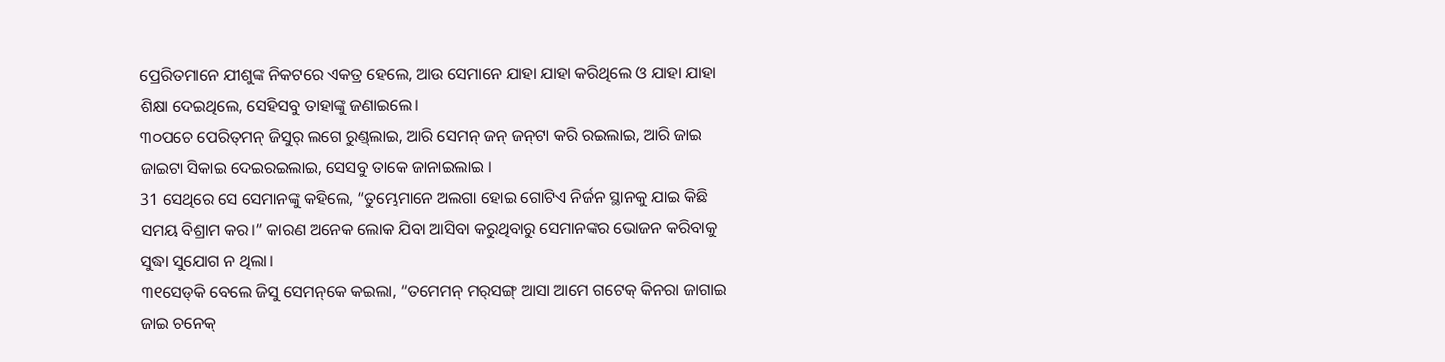ପ୍ରେରିତମାନେ ଯୀଶୁଙ୍କ ନିକଟରେ ଏକତ୍ର ହେଲେ, ଆଉ ସେମାନେ ଯାହା ଯାହା କରିଥିଲେ ଓ ଯାହା ଯାହା ଶିକ୍ଷା ଦେଇଥିଲେ, ସେହିସବୁ ତାହାଙ୍କୁ ଜଣାଇଲେ।
୩୦ପଚେ ପେରିତ୍‌ମନ୍‌ ଜିସୁର୍‌ ଲଗେ ରୁଣ୍ଡ୍‌ଲାଇ, ଆରି ସେମନ୍‌ ଜନ୍‌ ଜନ୍‌ଟା କରି ରଇଲାଇ, ଆରି ଜାଇ ଜାଇଟା ସିକାଇ ଦେଇରଇଲାଇ, ସେସବୁ ତାକେ ଜାନାଇଲାଇ ।
31 ସେଥିରେ ସେ ସେମାନଙ୍କୁ କହିଲେ, “ତୁମ୍ଭେମାନେ ଅଲଗା ହୋଇ ଗୋଟିଏ ନିର୍ଜନ ସ୍ଥାନକୁ ଯାଇ କିଛି ସମୟ ବିଶ୍ରାମ କର।” କାରଣ ଅନେକ ଲୋକ ଯିବା ଆସିବା କରୁଥିବାରୁ ସେମାନଙ୍କର ଭୋଜନ କରିବାକୁ ସୁଦ୍ଧା ସୁଯୋଗ ନ ଥିଲା।
୩୧ସେଡ୍‌କି ବେଲେ ଜିସୁ ସେମନ୍‌କେ କଇଲା, “ତମେମନ୍‌ ମର୍‌ସଙ୍ଗ୍‌ ଆସା ଆମେ ଗଟେକ୍‌ କିନରା ଜାଗାଇ ଜାଇ ଚନେକ୍‌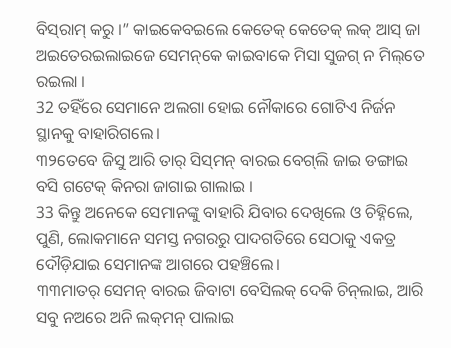ବିସ୍‌ରାମ୍‌ କରୁ ।” କାଇକେବଇଲେ କେତେକ୍‌ କେତେକ୍‌ ଲକ୍‌ ଆସ୍‌ ଜା ଅଇତେରଇଲାଇଜେ ସେମନ୍‌କେ କାଇବାକେ ମିସା ସୁଜଗ୍‌ ନ ମିଲ୍‌ତେ ରଇଲା ।
32 ତହିଁରେ ସେମାନେ ଅଲଗା ହୋଇ ନୌକାରେ ଗୋଟିଏ ନିର୍ଜନ ସ୍ଥାନକୁ ବାହାରିଗଲେ।
୩୨ତେବେ ଜିସୁ ଆରି ତାର୍‌ ସିସ୍‌ମନ୍‌ ବାରଇ ବେଗ୍‌ଲି ଜାଇ ଡଙ୍ଗାଇ ବସି ଗଟେକ୍‌ କିନରା ଜାଗାଇ ଗାଲାଇ ।
33 କିନ୍ତୁ ଅନେକେ ସେମାନଙ୍କୁ ବାହାରି ଯିବାର ଦେଖିଲେ ଓ ଚିହ୍ନିଲେ, ପୁଣି, ଲୋକମାନେ ସମସ୍ତ ନଗରରୁ ପାଦଗତିରେ ସେଠାକୁ ଏକତ୍ର ଦୌଡ଼ିଯାଇ ସେମାନଙ୍କ ଆଗରେ ପହଞ୍ଚିଲେ।
୩୩ମାତର୍‌ ସେମନ୍‌ ବାରଇ ଜିବାଟା ବେସିଲକ୍‌ ଦେକି ଚିନ୍‌ଲାଇ, ଆରି ସବୁ ନଅରେ ଅନି ଲକ୍‌ମନ୍‌ ପାଲାଇ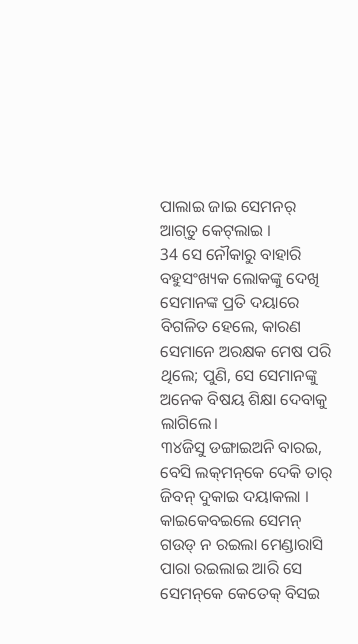ପାଲାଇ ଜାଇ ସେମନର୍‌ ଆଗ୍‍ତୁ କେଟ୍‌ଲାଇ ।
34 ସେ ନୌକାରୁ ବାହାରି ବହୁସଂଖ୍ୟକ ଲୋକଙ୍କୁ ଦେଖି ସେମାନଙ୍କ ପ୍ରତି ଦୟାରେ ବିଗଳିତ ହେଲେ, କାରଣ ସେମାନେ ଅରକ୍ଷକ ମେଷ ପରି ଥିଲେ; ପୁଣି, ସେ ସେମାନଙ୍କୁ ଅନେକ ବିଷୟ ଶିକ୍ଷା ଦେବାକୁ ଲାଗିଲେ।
୩୪ଜିସୁ ଡଙ୍ଗାଇଅନି ବାରଇ, ବେସି ଲକ୍‌ମନ୍‌କେ ଦେକି ତାର୍‍ ଜିବନ୍‌ ଦୁକାଇ ଦୟାକଲା । କାଇକେବଇଲେ ସେମନ୍‌ ଗଉଡ୍‌ ନ ରଇଲା ମେଣ୍ଡାରାସି ପାରା ରଇଲାଇ ଆରି ସେ ସେମନ୍‌କେ କେତେକ୍‌ ବିସଇ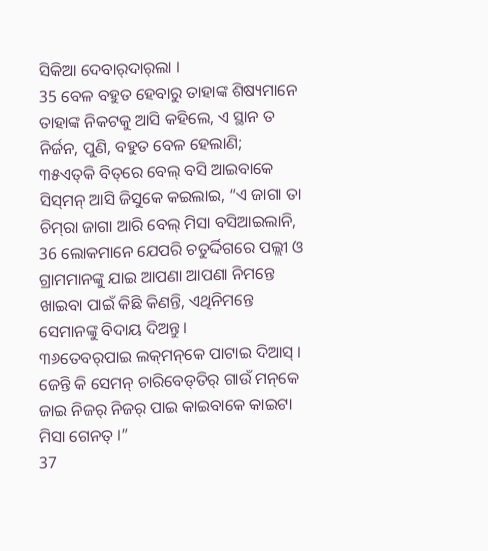ସିକିଆ ଦେବାର୍‌ଦାର୍‌ଲା ।
35 ବେଳ ବହୁତ ହେବାରୁ ତାହାଙ୍କ ଶିଷ୍ୟମାନେ ତାହାଙ୍କ ନିକଟକୁ ଆସି କହିଲେ, ଏ ସ୍ଥାନ ତ ନିର୍ଜନ, ପୁଣି, ବହୁତ ବେଳ ହେଲାଣି;
୩୫ଏତ୍‌କି ବିତ୍‌ରେ ବେଲ୍‌ ବସି ଆଇବାକେ ସିସ୍‌ମନ୍‌ ଆସି ଜିସୁକେ କଇଲାଇ, “ଏ ଜାଗା ତା ଚିମ୍‌ରା ଜାଗା ଆରି ବେଲ୍‌ ମିସା ବସିଆଇଲାନି,
36 ଲୋକମାନେ ଯେପରି ଚତୁର୍ଦ୍ଦିଗରେ ପଲ୍ଲୀ ଓ ଗ୍ରାମମାନଙ୍କୁ ଯାଇ ଆପଣା ଆପଣା ନିମନ୍ତେ ଖାଇବା ପାଇଁ କିଛି କିଣନ୍ତି, ଏଥିନିମନ୍ତେ ସେମାନଙ୍କୁ ବିଦାୟ ଦିଅନ୍ତୁ।
୩୬ତେବର୍‌ପାଇ ଲକ୍‌ମନ୍‌କେ ପାଟାଇ ଦିଆସ୍‌ । ଜେନ୍ତି କି ସେମନ୍‌ ଚାରିବେଡ୍‌ତିର୍‌ ଗାଉଁ ମନ୍‌କେ ଜାଇ ନିଜର୍‌ ନିଜର୍‌ ପାଇ କାଇବାକେ କାଇଟା ମିସା ଗେନତ୍‌ ।”
37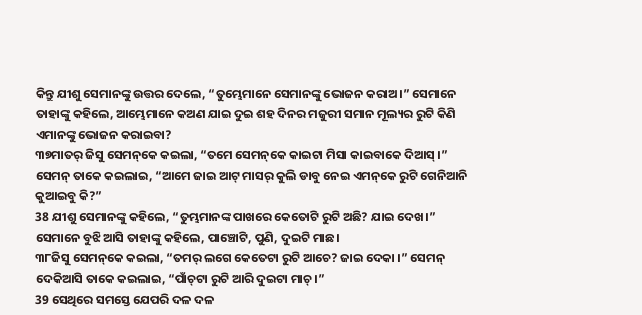କିନ୍ତୁ ଯୀଶୁ ସେମାନଙ୍କୁ ଉତ୍ତର ଦେଲେ, “ତୁମ୍ଭେମାନେ ସେମାନଙ୍କୁ ଭୋଜନ କରାଅ।” ସେମାନେ ତାହାଙ୍କୁ କହିଲେ, ଆମ୍ଭେମାନେ କଅଣ ଯାଇ ଦୁଇ ଶହ ଦିନର ମଜୁରୀ ସମାନ ମୂଲ୍ୟର ରୁଟି କିଣି ଏମାନଙ୍କୁ ଭୋଜନ କରାଇବା?
୩୭ମାତର୍‌ ଜିସୁ ସେମନ୍‌କେ କ‍ଇଲା, “ତମେ ସେମନ୍‌କେ କାଇଟା ମିସା କାଇବାକେ ଦିଆସ୍‌ ।” ସେମନ୍‌ ତାକେ କଇଲାଇ, “ଆମେ ଜାଇ ଆଟ୍‌ ମାସର୍‌ କୁଲି ଡାବୁ ନେଇ ଏମନ୍‌କେ ରୁଟି ଗେନିଆନି କୁଆଇବୁ କି?”
38 ଯୀଶୁ ସେମାନଙ୍କୁ କହିଲେ, “ତୁମ୍ଭମାନଙ୍କ ପାଖରେ କେତୋଟି ରୁଟି ଅଛି? ଯାଇ ଦେଖ।” ସେମାନେ ବୁଝି ଆସି ତାହାଙ୍କୁ କହିଲେ, ପାଞ୍ଚୋଟି, ପୁଣି, ଦୁଇଟି ମାଛ।
୩୮ଜିସୁ ସେମନ୍‌କେ କଇଲା, “ତମର୍‌ ଲଗେ କେତେଟା ରୁଟି ଆଚେ? ଜାଇ ଦେକା ।” ସେମନ୍‌ ଦେକିଆସି ତାକେ କଇଲାଇ, “ପାଁଚ୍‌ଟା ରୁଟି ଆରି ଦୁଇଟା ମାଚ୍‌ ।”
39 ସେଥିରେ ସମସ୍ତେ ଯେପରି ଦଳ ଦଳ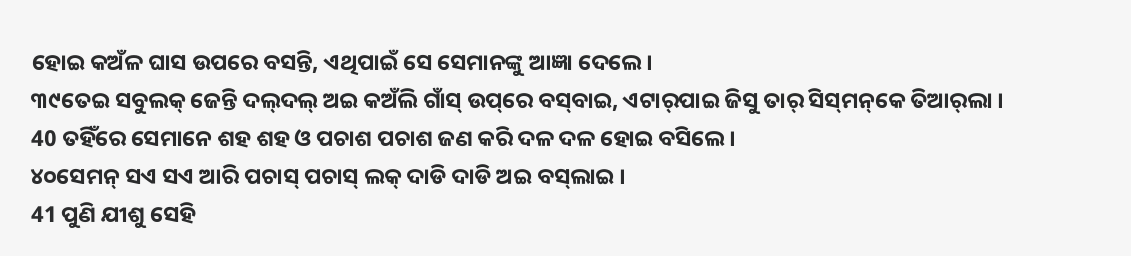ହୋଇ କଅଁଳ ଘାସ ଉପରେ ବସନ୍ତି, ଏଥିପାଇଁ ସେ ସେମାନଙ୍କୁ ଆଜ୍ଞା ଦେଲେ।
୩୯ତେଇ ସବୁଲକ୍‌ ଜେନ୍ତି ଦଲ୍‌ଦଲ୍‌ ଅଇ କଅଁଲି ଗାଁସ୍‌ ଉପ୍‌ରେ ବସ୍‌ବାଇ, ଏଟାର୍‌ପାଇ ଜିସୁ ତାର୍‌ ସିସ୍‌ମନ୍‌କେ ତିଆର୍‌ଲା ।
40 ତହିଁରେ ସେମାନେ ଶହ ଶହ ଓ ପଚାଶ ପଚାଶ ଜଣ କରି ଦଳ ଦଳ ହୋଇ ବସିଲେ।
୪୦ସେମନ୍‌ ସଏ ସଏ ଆରି ପଚାସ୍‌ ପଚାସ୍‌ ଲକ୍‌ ଦାଡି ଦାଡି ଅଇ ବସ୍‌ଲାଇ ।
41 ପୁଣି ଯୀଶୁ ସେହି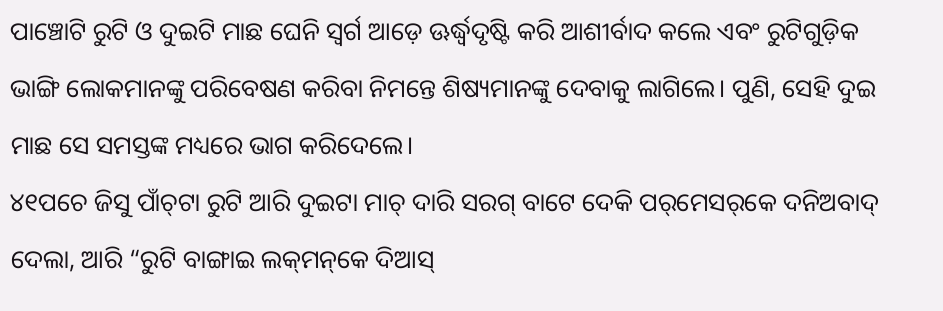ପାଞ୍ଚୋଟି ରୁଟି ଓ ଦୁଇଟି ମାଛ ଘେନି ସ୍ୱର୍ଗ ଆଡ଼େ ଊର୍ଦ୍ଧ୍ୱଦୃଷ୍ଟି କରି ଆଶୀର୍ବାଦ କଲେ ଏବଂ ରୁଟିଗୁଡ଼ିକ ଭାଙ୍ଗି ଲୋକମାନଙ୍କୁ ପରିବେଷଣ କରିବା ନିମନ୍ତେ ଶିଷ୍ୟମାନଙ୍କୁ ଦେବାକୁ ଲାଗିଲେ। ପୁଣି, ସେହି ଦୁଇ ମାଛ ସେ ସମସ୍ତଙ୍କ ମଧ୍ୟରେ ଭାଗ କରିଦେଲେ।
୪୧ପଚେ ଜିସୁ ପାଁଚ୍‌ଟା ରୁଟି ଆରି ଦୁଇଟା ମାଚ୍‌ ଦାରି ସରଗ୍‌ ବାଟେ ଦେକି ପର୍‌ମେସର୍‌କେ ଦନିଅବାଦ୍‌ ଦେଲା, ଆରି “ରୁଟି ବାଙ୍ଗାଇ ଲକ୍‌ମନ୍‌କେ ଦିଆସ୍‌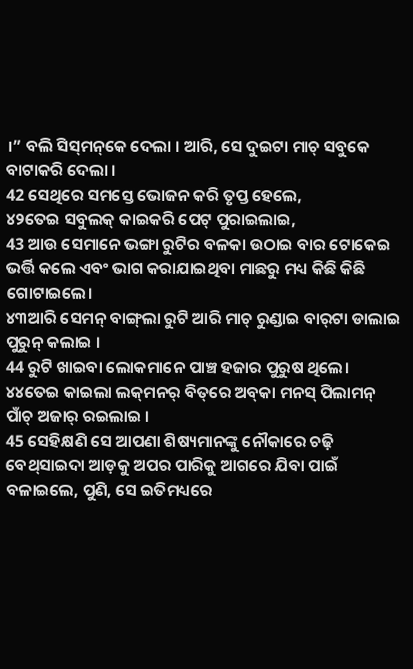।” ବଲି ସିସ୍‌ମନ୍‌କେ ଦେଲା । ଆରି, ସେ ଦୁଇଟା ମାଚ୍‌ ସବୁକେ ବାଟାକରି ଦେଲା ।
42 ସେଥିରେ ସମସ୍ତେ ଭୋଜନ କରି ତୃପ୍ତ ହେଲେ,
୪୨ତେଇ ସବୁଲକ୍‌ କାଇକରି ପେଟ୍‌ ପୁରାଇଲାଇ,
43 ଆଉ ସେମାନେ ଭଙ୍ଗା ରୁଟିର ବଳକା ଉଠାଇ ବାର ଟୋକେଇ ଭର୍ତ୍ତି କଲେ ଏବଂ ଭାଗ କରାଯାଇଥିବା ମାଛରୁ ମଧ୍ୟ କିଛି କିଛି ଗୋଟାଇଲେ।
୪୩ଆରି ସେମନ୍‌ ବାଙ୍ଗ୍‌ଲା ରୁଟି ଆରି ମାଚ୍‌ ରୁଣ୍ଡାଇ ବାର୍‌ଟା ଡାଲାଇ ପୁରୁନ୍‌ କଲାଇ ।
44 ରୁଟି ଖାଇବା ଲୋକମାନେ ପାଞ୍ଚ ହଜାର ପୁରୁଷ ଥିଲେ।
୪୪ତେଇ କାଇଲା ଲକ୍‌ମନର୍‌ ବିତ୍‌ରେ ଅବ୍‌କା ମନସ୍‌ ପିଲାମନ୍‌ ପାଁଚ୍‌ ଅଜାର୍‌ ରଇଲାଇ ।
45 ସେହିକ୍ଷଣି ସେ ଆପଣା ଶିଷ୍ୟମାନଙ୍କୁ ନୌକାରେ ଚଢ଼ି ବେଥ୍‌ସାଇଦା ଆଡ଼କୁ ଅପର ପାରିକୁ ଆଗରେ ଯିବା ପାଇଁ ବଳାଇଲେ, ପୁଣି, ସେ ଇତିମଧ୍ୟରେ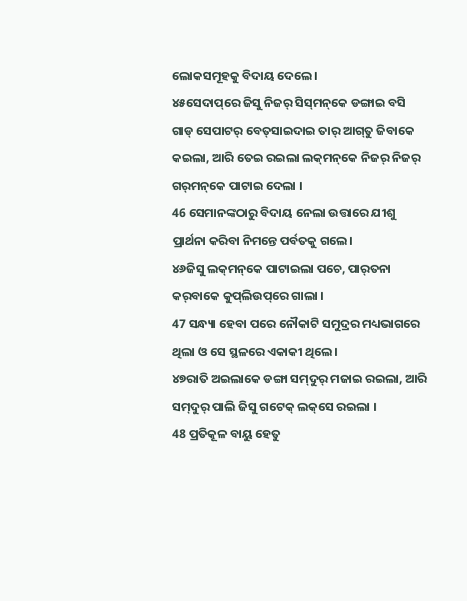ଲୋକସମୂହକୁ ବିଦାୟ ଦେଲେ।
୪୫ସେଦାପ୍‌ରେ ଜିସୁ ନିଜର୍‌ ସିସ୍‌ମନ୍‌କେ ଡଙ୍ଗାଇ ବସି ଗାଡ୍‌ ସେପାଟର୍‌ ବେତ୍‌ସାଇଦାଇ ତାର୍‌ ଆଗ୍‌ତୁ ଜିବାକେ କଇଲା, ଆରି ତେଇ ରଇଲା ଲକ୍‌ମନ୍‌କେ ନିଜର୍‌ ନିଜର୍‌ ଗର୍‌ମନ୍‌କେ ପାଟାଇ ଦେଲା ।
46 ସେମାନଙ୍କଠାରୁ ବିଦାୟ ନେଲା ଉତ୍ତାରେ ଯୀଶୁ ପ୍ରାର୍ଥନା କରିବା ନିମନ୍ତେ ପର୍ବତକୁ ଗଲେ।
୪୬ଜିସୁ ଲକ୍‌ମନ୍‌କେ ପାଟାଇଲା ପଚେ, ପାର୍‌ତନା କର୍‌ବାକେ କୁପ୍‌ଲିଉପ୍‌ରେ ଗାଲା ।
47 ସନ୍ଧ୍ୟା ହେବା ପରେ ନୌକାଟି ସମୁଦ୍ରର ମଧ୍ୟଭାଗରେ ଥିଲା ଓ ସେ ସ୍ଥଳରେ ଏକାକୀ ଥିଲେ।
୪୭ରାତି ଅଇଲାକେ ଡଙ୍ଗା ସମ୍‌ଦୁର୍‌ ମଜାଇ ରଇଲା, ଆରି ସମ୍‌ଦୁର୍‌ ପାଲି ଜିସୁ ଗଟେକ୍‌ ଲକ୍‌ସେ ରଇଲା ।
48 ପ୍ରତିକୂଳ ବାୟୁ ହେତୁ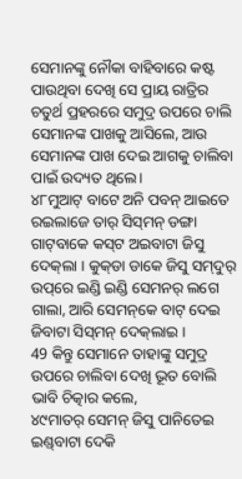ସେମାନଙ୍କୁ ନୌକା ବାହିବାରେ କଷ୍ଟ ପାଉଥିବା ଦେଖି ସେ ପ୍ରାୟ ରାତ୍ରିର ଚତୁର୍ଥ ପ୍ରହରରେ ସମୁଦ୍ର ଉପରେ ଚାଲି ସେମାନଙ୍କ ପାଖକୁ ଆସିଲେ, ଆଉ ସେମାନଙ୍କ ପାଖ ଦେଇ ଆଗକୁ ଚାଲିବା ପାଇଁ ଉଦ୍ୟତ ଥିଲେ।
୪୮ମୁଆଟ୍‌ ବାଟେ ଅନି ପବନ୍‌ ଆଇତେ ରଇଲାଜେ ତାର୍‌ ସିସ୍‌ମନ୍‌ ଡଙ୍ଗା ଗାଟ୍‌ବାକେ କସ୍‌ଟ ଅଇବାଟା ଜିସୁ ଦେକ୍‌ଲା । କୁକ୍‌ଡା ଡାକେ ଜିସୁ ସମ୍‌ଦୁର୍‌ ଉପ୍‌ରେ ଇଣ୍ଡି ଇଣ୍ଡି ସେମନର୍‌ ଲଗେ ଗାଲା, ଆରି ସେମନ୍‌କେ ବାଟ୍‌ ଦେଇ ଜିବାଟା ସିସ୍‌ମନ୍‌ ଦେକ୍‌ଲାଇ ।
49 କିନ୍ତୁ ସେମାନେ ତାହାଙ୍କୁ ସମୁଦ୍ର ଉପରେ ଚାଲିବା ଦେଖି ଭୂତ ବୋଲି ଭାବି ଚିତ୍କାର କଲେ,
୪୯ମାତର୍‌ ସେମନ୍‌ ଜିସୁ ପାନିତେଇ ଇଣ୍ଡ୍‌ବାଟା ଦେକି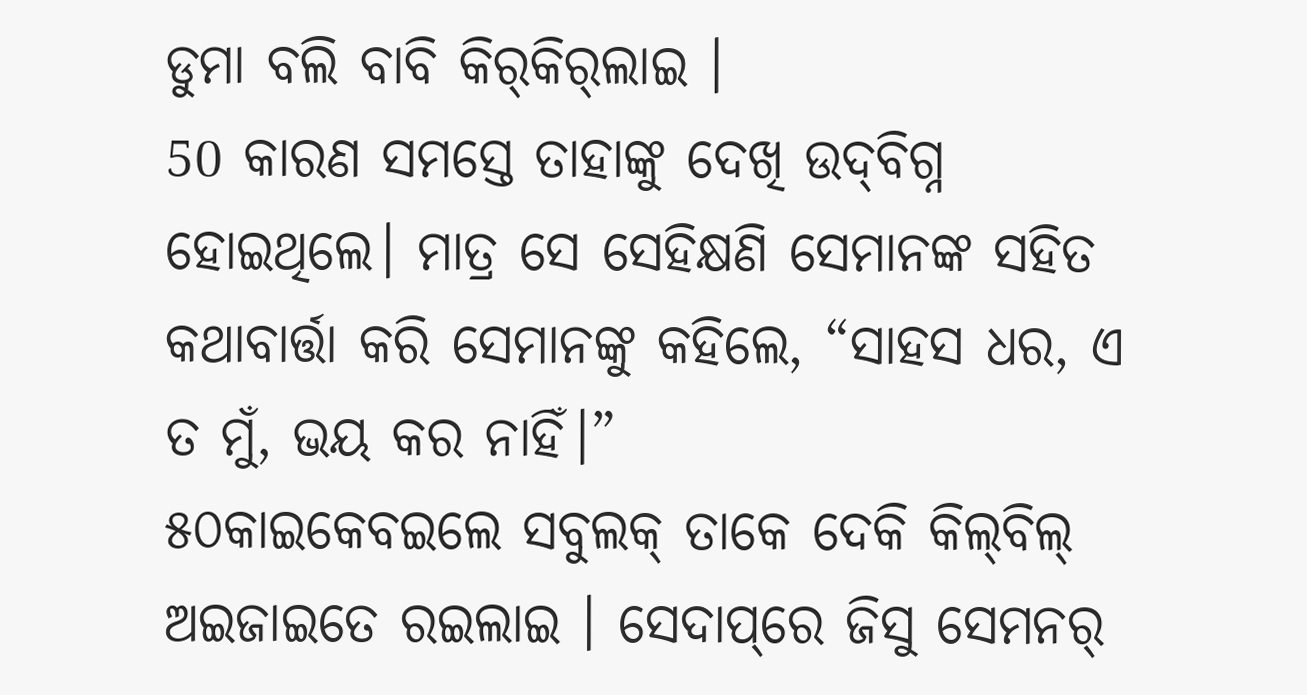ଡୁମା ବଲି ବାବି କିର୍‌କିର୍‌ଲାଇ ।
50 କାରଣ ସମସ୍ତେ ତାହାଙ୍କୁ ଦେଖି ଉଦ୍‌ବିଗ୍ନ ହୋଇଥିଲେ। ମାତ୍ର ସେ ସେହିକ୍ଷଣି ସେମାନଙ୍କ ସହିତ କଥାବାର୍ତ୍ତା କରି ସେମାନଙ୍କୁ କହିଲେ, “ସାହସ ଧର, ଏ ତ ମୁଁ, ଭୟ କର ନାହିଁ।”
୫୦କାଇକେବଇଲେ ସବୁଲକ୍‌ ତାକେ ଦେକି କିଲ୍‌ବିଲ୍‌ ଅଇଜାଇତେ ରଇଲାଇ । ସେଦାପ୍‌ରେ ଜିସୁ ସେମନର୍‌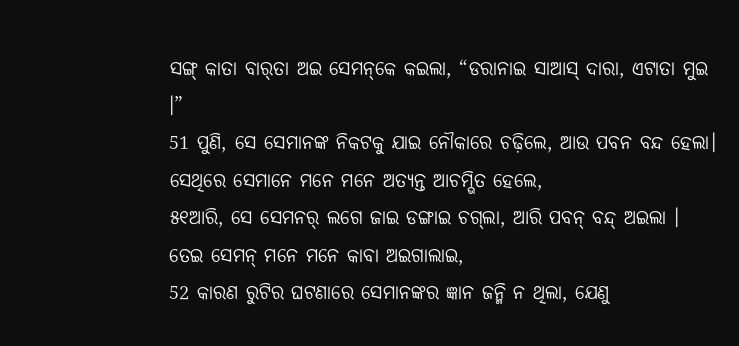ସଙ୍ଗ୍‌ କାତା ବାର୍‌ତା ଅଇ ସେମନ୍‌କେ କଇଲା, “ଡରାନାଇ ସାଆସ୍‌ ଦାରା, ଏଟାତା ମୁଇ ।”
51 ପୁଣି, ସେ ସେମାନଙ୍କ ନିକଟକୁ ଯାଇ ନୌକାରେ ଚଢ଼ିଲେ, ଆଉ ପବନ ବନ୍ଦ ହେଲା। ସେଥିରେ ସେମାନେ ମନେ ମନେ ଅତ୍ୟନ୍ତ ଆଚମ୍ଭିତ ହେଲେ,
୫୧ଆରି, ସେ ସେମନର୍‌ ଲଗେ ଜାଇ ଡଙ୍ଗାଇ ଚଗ୍‌ଲା, ଆରି ପବନ୍‌ ବନ୍ଦ୍‌ ଅଇଲା । ତେଇ ସେମନ୍‌ ମନେ ମନେ କାବା ଅଇଗାଲାଇ,
52 କାରଣ ରୁଟିର ଘଟଣାରେ ସେମାନଙ୍କର ଜ୍ଞାନ ଜନ୍ମି ନ ଥିଲା, ଯେଣୁ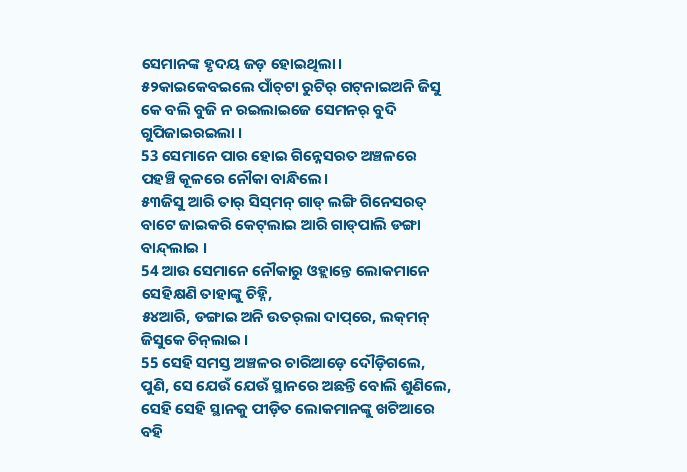ସେମାନଙ୍କ ହୃଦୟ ଜଡ଼ ହୋଇଥିଲା।
୫୨କାଇକେବଇଲେ ପାଁଚ୍‌ଟା ରୁଟିର୍‌ ଗଟ୍‍ନାଇଅନି ଜିସୁ କେ ବଲି ବୁଜି ନ ରଇଲାଇଜେ ସେମନର୍‌ ବୁଦି ଗୁପିଜାଇରଇଲା ।
53 ସେମାନେ ପାର ହୋଇ ଗିନ୍ନେସରତ ଅଞ୍ଚଳରେ ପହଞ୍ଚି କୂଳରେ ନୌକା ବାନ୍ଧିଲେ।
୫୩ଜିସୁ ଆରି ତାର୍‌ ସିସ୍‌ମନ୍‌ ଗାଡ୍‌ ଲଙ୍ଗି ଗିନେସରତ୍‌ ବାଟେ ଜାଇକରି କେଟ୍‌ଲାଇ ଆରି ଗାଡ୍‌ପାଲି ଡଙ୍ଗା ବାନ୍ଦ୍‌ଲାଇ ।
54 ଆଉ ସେମାନେ ନୌକାରୁ ଓହ୍ଲାନ୍ତେ ଲୋକମାନେ ସେହିକ୍ଷଣି ତାହାଙ୍କୁ ଚିହ୍ନି,
୫୪ଆରି, ଡଙ୍ଗାଇ ଅନି ଉତର୍‌ଲା ଦାପ୍‌ରେ, ଲକ୍‌ମନ୍‌ ଜିସୁକେ ଚିନ୍‌ଲାଇ ।
55 ସେହି ସମସ୍ତ ଅଞ୍ଚଳର ଚାରିଆଡ଼େ ଦୌଡ଼ିଗଲେ, ପୁଣି, ସେ ଯେଉଁ ଯେଉଁ ସ୍ଥାନରେ ଅଛନ୍ତି ବୋଲି ଶୁଣିଲେ, ସେହି ସେହି ସ୍ଥାନକୁ ପୀଡ଼ିତ ଲୋକମାନଙ୍କୁ ଖଟିଆରେ ବହି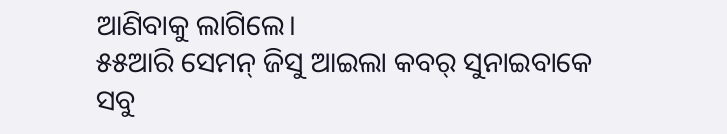ଆଣିବାକୁ ଲାଗିଲେ।
୫୫ଆରି ସେମନ୍‌ ଜିସୁ ଆଇଲା କବର୍‌ ସୁନାଇବାକେ ସବୁ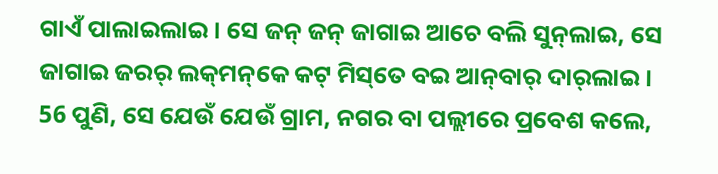ଗାଏଁ ପାଲାଇଲାଇ । ସେ ଜନ୍‌ ଜନ୍‌ ଜାଗାଇ ଆଚେ ବଲି ସୁନ୍‌ଲାଇ, ସେ ଜାଗାଇ ଜରର୍‌ ଲକ୍‌ମନ୍‌କେ କଟ୍‌ ମିସ୍‌ତେ ବଇ ଆନ୍‌ବାର୍‌ ଦାର୍‌ଲାଇ ।
56 ପୁଣି, ସେ ଯେଉଁ ଯେଉଁ ଗ୍ରାମ, ନଗର ବା ପଲ୍ଲୀରେ ପ୍ରବେଶ କଲେ,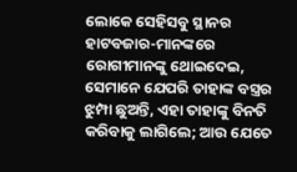ଲୋକେ ସେହିସବୁ ସ୍ଥାନର ହାଟବଜାର-ମାନଙ୍କରେ ରୋଗୀମାନଙ୍କୁ ଥୋଇଦେଇ, ସେମାନେ ଯେପରି ତାହାଙ୍କ ବସ୍ତ୍ରର ଝୁମ୍ପା ଛୁଅନ୍ତି, ଏହା ତାହାଙ୍କୁ ବିନତି କରିବାକୁ ଲାଗିଲେ; ଆଉ ଯେତେ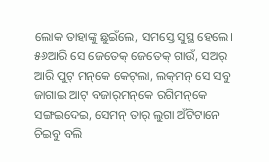ଲୋକ ତାହାଙ୍କୁ ଛୁଇଁଲେ, ସମସ୍ତେ ସୁସ୍ଥ ହେଲେ।
୫୬ଆରି ସେ ଜେତେକ୍‌ ଜେତେକ୍‌ ଗାଉଁ, ସଅର୍‌ ଆରି ପୁଟ୍‌ ମନ୍‌କେ କେଟ୍‌ଲା, ଲକ୍‌ମନ୍‌ ସେ ସବୁ ଜାଗାଇ ଆଟ୍‌ ବଜାର୍‌ମନ୍‌କେ ରଗିମନ୍‌କେ ସଙ୍ଗଇଦେଇ, ସେମନ୍‌ ତାର୍‌ ଲୁଗା ଅଁଟିଟାନେ ଚିଇବୁ ବଲି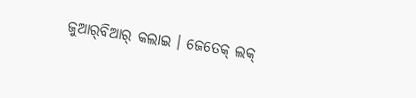ଜୁଆର୍‌ବିଆର୍‌ କଲାଇ । ଜେତେକ୍‌ ଲକ୍‌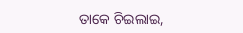ତାକେ ଚିଇଲାଇ,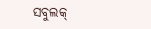ସବୁଲକ୍‌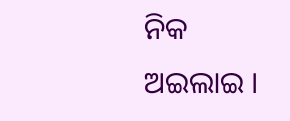ନିକ ଅଇଲାଇ ।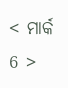< ମାର୍କ 6 >